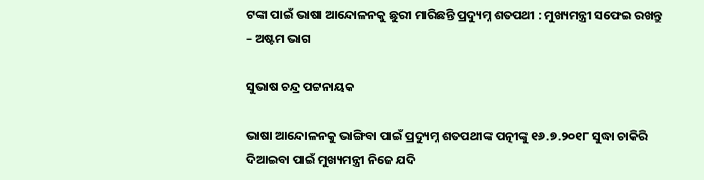ଟଙ୍କା ପାଇଁ ଭାଷା ଆନ୍ଦୋଳନକୁ ଛୁରୀ ମାରିଛନ୍ତି ପ୍ରଦ୍ୟୁମ୍ନ ଶତପଥୀ : ମୁଖ୍ୟମନ୍ତ୍ରୀ ସଫେଇ ରଖନ୍ତୁ – ଅଷ୍ଟମ ଭାଗ

ସୁଭାଷ ଚନ୍ଦ୍ର ପଟ୍ଟନାୟକ

ଭାଷା ଆନ୍ଦୋଳନକୁ ଭାଙ୍ଗିବା ପାଇଁ ପ୍ରଦ୍ୟୁମ୍ନ ଶତପଥୀଙ୍କ ପତ୍ନୀଙ୍କୁ ୧୬.୭.୨୦୧୮ ସୁଦ୍ଧା ଚାକିରି ଦିଆଇବା ପାଇଁ ମୁଖ୍ୟମନ୍ତ୍ରୀ ନିଜେ ଯଦି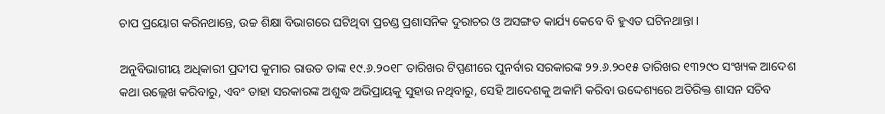ଚାପ ପ୍ରୟୋଗ କରିନଥାନ୍ତେ, ଉଚ୍ଚ ଶିକ୍ଷା ବିଭାଗରେ ଘଟିଥିବା ପ୍ରଚଣ୍ଡ ପ୍ରଶାସନିକ ଦୁରାଚର ଓ ଅସଙ୍ଗତ କାର୍ଯ୍ୟ କେବେ ବି ହୁଏତ ଘଟିନଥାନ୍ତା ।

ଅନୁବିଭାଗୀୟ ଅଧିକାରୀ ପ୍ରଦୀପ କୁମାର ରାଉତ ତାଙ୍କ ୧୯.୬.୨୦୧୮ ତାରିଖର ଟିପ୍ପଣୀରେ ପୁନର୍ବାର ସରକାରଙ୍କ ୨୨.୬.୨୦୧୫ ତାରିଖର ୧୩୨୯୦ ସଂଖ୍ୟକ ଆଦେଶ କଥା ଉଲ୍ଲେଖ କରିବାରୁ, ଏବଂ ତାହା ସରକାରଙ୍କ ଅଶୁଦ୍ଧ ଅଭିପ୍ରାୟକୁ ସୁହାଉ ନଥିବାରୁ, ସେହି ଆଦେଶକୁ ଅକାମି କରିବା ଉଦ୍ଦେଶ୍ୟରେ ଅତିରିକ୍ତ ଶାସନ ସଚିବ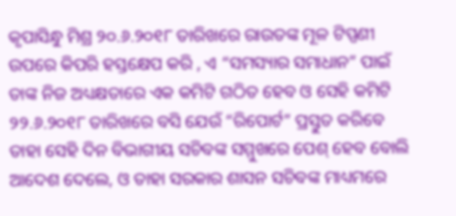କୃପାସିନ୍ଧୁ ମିଶ୍ର ୨୦.୬.୨୦୧୮ ତାରିଖରେ ରାଉତଙ୍କ ମୂଳ ଟିପ୍ପଣୀ ଉପରେ କିପରି ହସ୍ତକ୍ଷେପ କରି , ଏ “ସମସ୍ୟାର ସମାଧାନ” ପାଇଁ ତାଙ୍କ ନିଜ ଅଧ୍ୟକ୍ଷତାରେ ଏକ କମିଟି ଗଠିତ ହେବ ଓ ସେହି କମିଟି ୨୨.୬.୨୦୧୮ ତାରିଖରେ ବସି ଯେଉଁ “ରିପୋର୍ଟ” ପ୍ରସ୍ତୁତ କରିବେ ତାହା ସେହି ଦିନ ବିଭାଗୀୟ ସଚିବଙ୍କ ସମ୍ମୁଖରେ ପେଶ୍ ହେବ ବୋଲି ଆଦେଶ ଦେଲେ, ଓ ତାହା ସରକାର ଶାସନ ସଚିବଙ୍କ ମାଧ୍ୟମରେ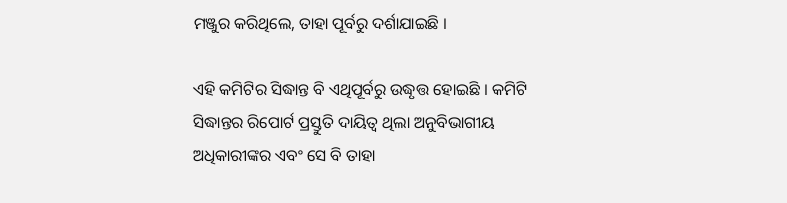ମଞ୍ଜୁର କରିଥିଲେ, ତାହା ପୂର୍ବରୁ ଦର୍ଶାଯାଇଛି ।

ଏହି କମିଟିର ସିଦ୍ଧାନ୍ତ ବି ଏଥିପୂର୍ବରୁ ଉଦ୍ଧୃତ୍ତ ହୋଇଛି । କମିଟି ସିଦ୍ଧାନ୍ତର ରିପୋର୍ଟ ପ୍ରସ୍ତୁତି ଦାୟିତ୍ଵ ଥିଲା ଅନୁବିଭାଗୀୟ ଅଧିକାରୀଙ୍କର ଏବଂ ସେ ବି ତାହା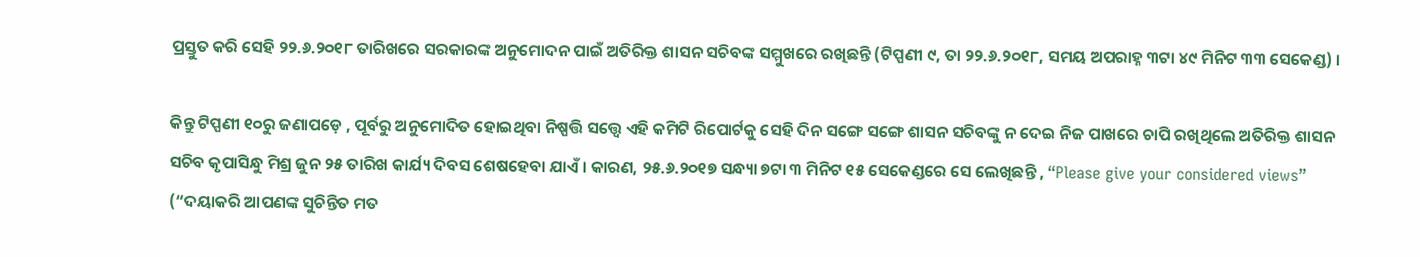ପ୍ରସ୍ତୁତ କରି ସେହି ୨୨.୬.୨୦୧୮ ତାରିଖରେ ସରକାରଙ୍କ ଅନୁମୋଦନ ପାଇଁ ଅତିରିକ୍ତ ଶାସନ ସଚିବଙ୍କ ସମ୍ମୁଖରେ ରଖିଛନ୍ତି (ଟିପ୍ପଣୀ ୯, ତା ୨୨.୬.୨୦୧୮, ସମୟ ଅପରାହ୍ନ ୩ଟା ୪୯ ମିନିଟ ୩୩ ସେକେଣ୍ଡ) ।

କିନ୍ତୁ ଟିପ୍ପଣୀ ୧୦ରୁ ଜଣାପଡ଼େ , ପୂର୍ବରୁ ଅନୁମୋଦିତ ହୋଇଥିବା ନିଷ୍ପତ୍ତି ସତ୍ତ୍ୱେ ଏହି କମିଟି ରିପୋର୍ଟକୁ ସେହି ଦିନ ସଙ୍ଗେ ସଙ୍ଗେ ଶାସନ ସଚିବଙ୍କୁ ନ ଦେଇ ନିଜ ପାଖରେ ଚାପି ରଖିଥିଲେ ଅତିରିକ୍ତ ଶାସନ ସଚିବ କୃପାସିନ୍ଧୁ ମିଶ୍ର ଜୁନ ୨୫ ତାରିଖ କାର୍ଯ୍ୟ ଦିବସ ଶେଷହେବା ଯାଏଁ । କାରଣ, ୨୫.୬.୨୦୧୭ ସନ୍ଧ୍ୟା ୭ଟା ୩ ମିନିଟ ୧୫ ସେକେଣ୍ଡରେ ସେ ଲେଖିଛନ୍ତି , “Please give your considered views” (“ଦୟାକରି ଆପଣଙ୍କ ସୁଚିନ୍ତିତ ମତ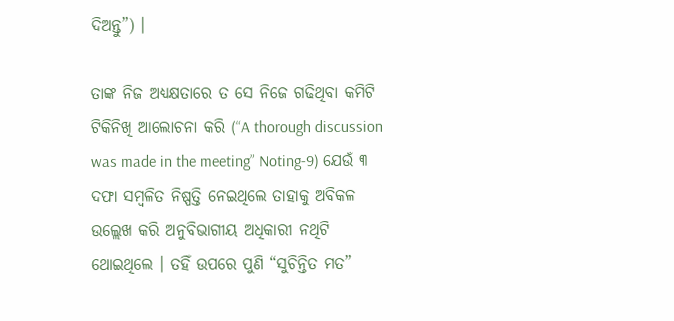ଦିଅନ୍ତୁ”) ।

ତାଙ୍କ ନିଜ ଅଧ୍ୟକ୍ଷତାରେ ତ ସେ ନିଜେ ଗଢିଥିବା କମିଟି ଟିକିନିଖି ଆଲୋଚନା କରି (“A thorough discussion was made in the meeting” Noting-9) ଯେଉଁ ୩ ଦଫା ସମ୍ବଳିତ ନିଷ୍ପତ୍ତି ନେଇଥିଲେ ତାହାକୁ ଅବିକଳ ଉଲ୍ଲେଖ କରି ଅନୁବିଭାଗୀୟ ଅଧିକାରୀ ନଥିଟି ଥୋଇଥିଲେ । ତହିଁ ଉପରେ ପୁଣି “ସୁଚିନ୍ତିତ ମତ”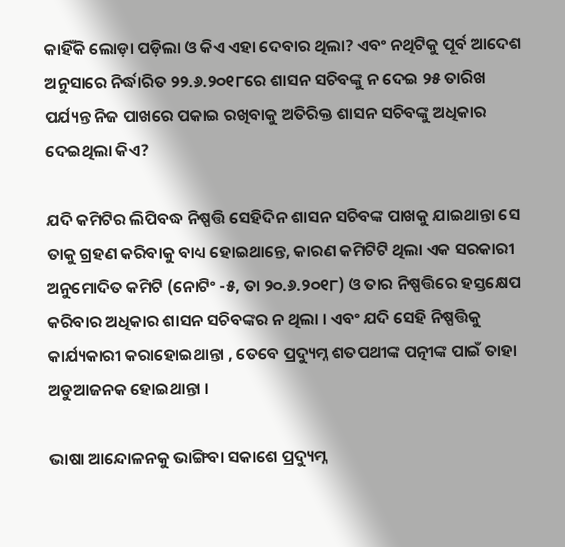କାହିଁକି ଲୋଡ଼ା ପଡ଼ିଲା ଓ କିଏ ଏହା ଦେବାର ଥିଲା? ଏବଂ ନଥିଟିକୁ ପୂର୍ବ ଆଦେଶ ଅନୁସାରେ ନିର୍ଦ୍ଧାରିତ ୨୨.୬.୨୦୧୮ରେ ଶାସନ ସଚିବଙ୍କୁ ନ ଦେଇ ୨୫ ତାରିଖ ପର୍ଯ୍ୟନ୍ତ ନିଜ ପାଖରେ ପକାଇ ରଖିବାକୁ ଅତିରିକ୍ତ ଶାସନ ସଚିବଙ୍କୁ ଅଧିକାର ଦେଇଥିଲା କିଏ?

ଯଦି କମିଟିର ଲିପିବଦ୍ଧ ନିଷ୍ପତ୍ତି ସେହିଦିନ ଶାସନ ସଚିବଙ୍କ ପାଖକୁ ଯାଇଥାନ୍ତା ସେ ତାକୁ ଗ୍ରହଣ କରିବାକୁ ବାଧ୍ୟ ହୋଇଥାନ୍ତେ, କାରଣ କମିଟିଟି ଥିଲା ଏକ ସରକାରୀ ଅନୁମୋଦିତ କମିଟି (ନୋଟିଂ -୫, ତା ୨୦.୬.୨୦୧୮) ଓ ତାର ନିଷ୍ପତ୍ତିରେ ହସ୍ତକ୍ଷେପ କରିବାର ଅଧିକାର ଶାସନ ସଚିବଙ୍କର ନ ଥିଲା । ଏବଂ ଯଦି ସେହି ନିଷ୍ପତ୍ତିକୁ କାର୍ଯ୍ୟକାରୀ କରାହୋଇଥାନ୍ତା , ତେବେ ପ୍ରଦ୍ୟୁମ୍ନ ଶତପଥୀଙ୍କ ପତ୍ନୀଙ୍କ ପାଇଁ ତାହା ଅଡୁଆଜନକ ହୋଇଥାନ୍ତା ।

ଭାଷା ଆନ୍ଦୋଳନକୁ ଭାଙ୍ଗିବା ସକାଶେ ପ୍ରଦ୍ୟୁମ୍ନ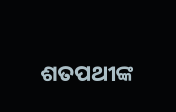ଶତପଥୀଙ୍କ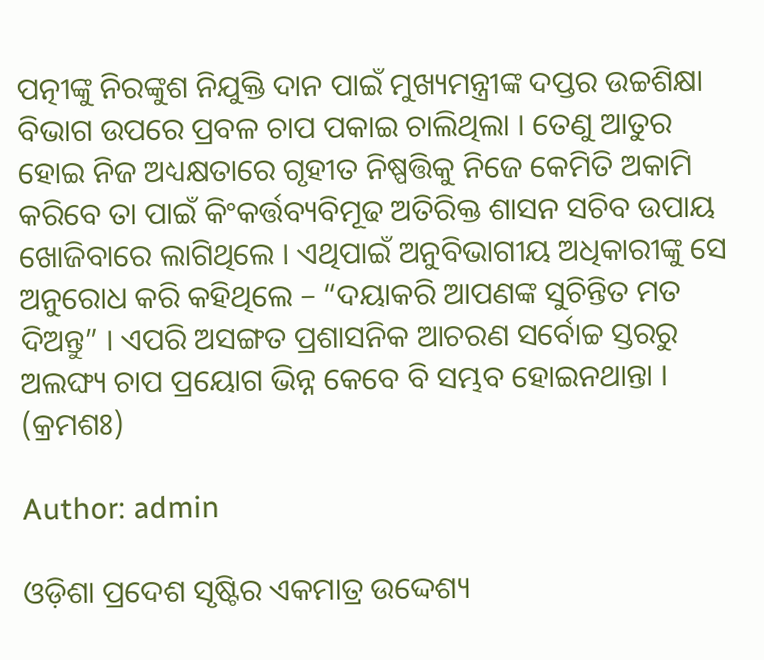ପତ୍ନୀଙ୍କୁ ନିରଙ୍କୁଶ ନିଯୁକ୍ତି ଦାନ ପାଇଁ ମୁଖ୍ୟମନ୍ତ୍ରୀଙ୍କ ଦପ୍ତର ଉଚ୍ଚଶିକ୍ଷା ବିଭାଗ ଉପରେ ପ୍ରବଳ ଚାପ ପକାଇ ଚାଲିଥିଲା । ତେଣୁ ଆତୁର ହୋଇ ନିଜ ଅଧ୍ୟକ୍ଷତାରେ ଗୃହୀତ ନିଷ୍ପତ୍ତିକୁ ନିଜେ କେମିତି ଅକାମି କରିବେ ତା ପାଇଁ କିଂକର୍ତ୍ତବ୍ୟବିମୂଢ ଅତିରିକ୍ତ ଶାସନ ସଚିବ ଉପାୟ ଖୋଜିବାରେ ଲାଗିଥିଲେ । ଏଥିପାଇଁ ଅନୁବିଭାଗୀୟ ଅଧିକାରୀଙ୍କୁ ସେ ଅନୁରୋଧ କରି କହିଥିଲେ – “ଦୟାକରି ଆପଣଙ୍କ ସୁଚିନ୍ତିତ ମତ ଦିଅନ୍ତୁ” । ଏପରି ଅସଙ୍ଗତ ପ୍ରଶାସନିକ ଆଚରଣ ସର୍ବୋଚ୍ଚ ସ୍ତରରୁ ଅଲଙ୍ଘ୍ୟ ଚାପ ପ୍ରୟୋଗ ଭିନ୍ନ କେବେ ବି ସମ୍ଭବ ହୋଇନଥାନ୍ତା । (କ୍ରମଶଃ)

Author: admin

ଓଡ଼ିଶା ପ୍ରଦେଶ ସୃଷ୍ଟିର ଏକମାତ୍ର ଉଦ୍ଦେଶ୍ୟ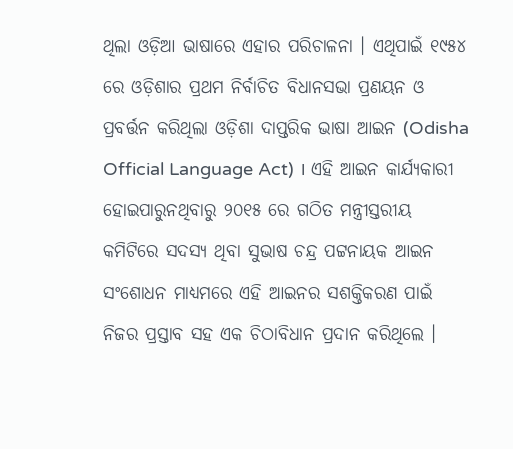ଥିଲା ଓଡ଼ିଆ ଭାଷାରେ ଏହାର ପରିଚାଳନା । ଏଥିପାଇଁ ୧୯୫୪ ରେ ଓଡ଼ିଶାର ପ୍ରଥମ ନିର୍ବାଚିତ ବିଧାନସଭା ପ୍ରଣୟନ ଓ ପ୍ରବର୍ତ୍ତନ କରିଥିଲା ଓଡ଼ିଶା ଦାପ୍ତରିକ ଭାଷା ଆଇନ (Odisha Official Language Act) । ଏହି ଆଇନ କାର୍ଯ୍ୟକାରୀ ହୋଇପାରୁନଥିବାରୁ ୨୦୧୫ ରେ ଗଠିତ ମନ୍ତ୍ରୀସ୍ତରୀୟ କମିଟିରେ ସଦସ୍ୟ ଥିବା ସୁଭାଷ ଚନ୍ଦ୍ର ପଟ୍ଟନାୟକ ଆଇନ ସଂଶୋଧନ ମାଧ୍ୟମରେ ଏହି ଆଇନର ସଶକ୍ତିକରଣ ପାଇଁ ନିଜର ପ୍ରସ୍ତାବ ସହ ଏକ ଚିଠାବିଧାନ ପ୍ରଦାନ କରିଥିଲେ ।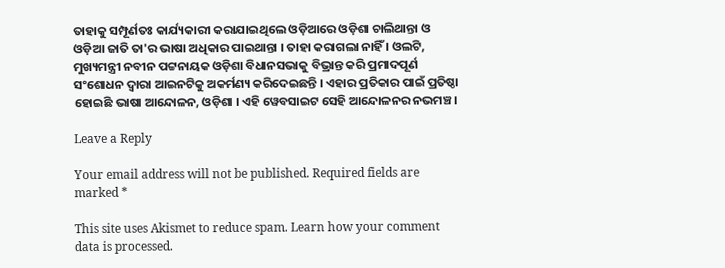ତାହାକୁ ସମ୍ପୂର୍ଣତଃ କାର୍ଯ୍ୟକାରୀ କରାଯାଇଥିଲେ ଓଡ଼ିଆରେ ଓଡ଼ିଶା ଚାଲିଥାନ୍ତା ଓ ଓଡ଼ିଆ ଜାତି ତା'ର ଭାଷା ଅଧିକାର ପାଇଥାନ୍ତା । ତାହା କରାଗଲା ନାହିଁ । ଓଲଟି, ମୁଖ୍ୟମନ୍ତ୍ରୀ ନବୀନ ପଟ୍ଟନାୟକ ଓଡ଼ିଶା ବିଧାନସଭାକୁ ବିଭ୍ରାନ୍ତ କରି ପ୍ରମାଦପୂର୍ଣ ସଂଶୋଧନ ଦ୍ଵାରା ଆଇନଟିକୁ ଅକର୍ମଣ୍ୟ କରିଦେଇଛନ୍ତି । ଏହାର ପ୍ରତିକାର ପାଇଁ ପ୍ରତିଷ୍ଠା ହୋଇଛି ଭାଷା ଆନ୍ଦୋଳନ, ଓଡ଼ିଶା । ଏହି ୱେବସାଇଟ ସେହି ଆନ୍ଦୋଳନର ନଭମଞ୍ଚ ।

Leave a Reply

Your email address will not be published. Required fields are marked *

This site uses Akismet to reduce spam. Learn how your comment data is processed.